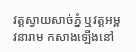វត្តស្វាយសាច់ភ្នំ ឬវត្តអម្ពវនារាម កសាងឡើងនៅ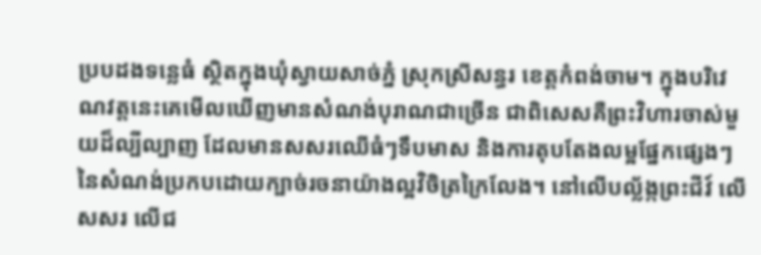ប្របដងទន្លេធំ ស្ថិតក្នុងឃុំស្វាយសាច់ភ្នំ ស្រុកស្រីសន្ធរ ខេត្តកំពង់ចាម។ ក្នុងបរិវេណវត្តនេះគេមើលឃើញមានសំណង់បុរាណជាច្រើន ជាពិសេសគឺព្រះវិហារចាស់មួយដ៏ល្បីល្បាញ ដែលមានសសរឈើធំៗទឹបមាស និងការតុបតែងលម្អផ្នែកផ្សេងៗនៃសំណង់ប្រកបដោយក្បាច់រចនាយ៉ាងល្អវិចិត្រក្រៃលែង។ នៅលើបល្ល័ង្កព្រះជីវ៍ លើសសរ លើជ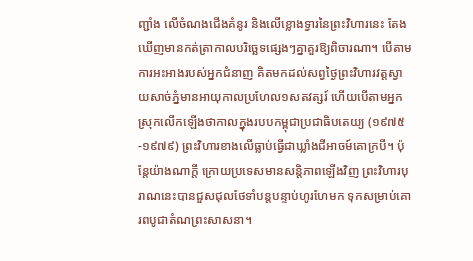ញ្ជាំង លើចំណងជើងគំនូរ និងលើខ្លោងទ្វារនៃព្រះវិហារនេះ តែងឃើញមានកត់ត្រាកាលបរិច្ឆេទផ្សេងៗគ្នាគួរឱ្យពិចារណា។ បើតាមការអះអាងរបស់អ្នកជំនាញ គិតមកដល់សព្វថ្ងៃព្រះវិហារវត្តស្វាយសាច់ភ្នំមានអាយុកាលប្រហែល១សតវត្សរ៍ ហើយបើតាមអ្នកស្រុកលើកឡើងថាកាលក្នុងរបបកម្ពុជាប្រជាធិបតេយ្យ (១៩៧៥-១៩៧៩) ព្រះវិហារខាងលើធ្លាប់ធ្វើជាឃ្លាំងជីអាចម៍គោក្របី។ ប៉ុន្តែយ៉ាងណាក្តី ក្រោយប្រទេសមានសន្តិភាពឡើងវិញ ព្រះវិហារបុរាណនេះបានជួសជុលថែទាំបន្តបន្ទាប់ហូរហែមក ទុកសម្រាប់គោរពបូជាតំណព្រះសាសនា។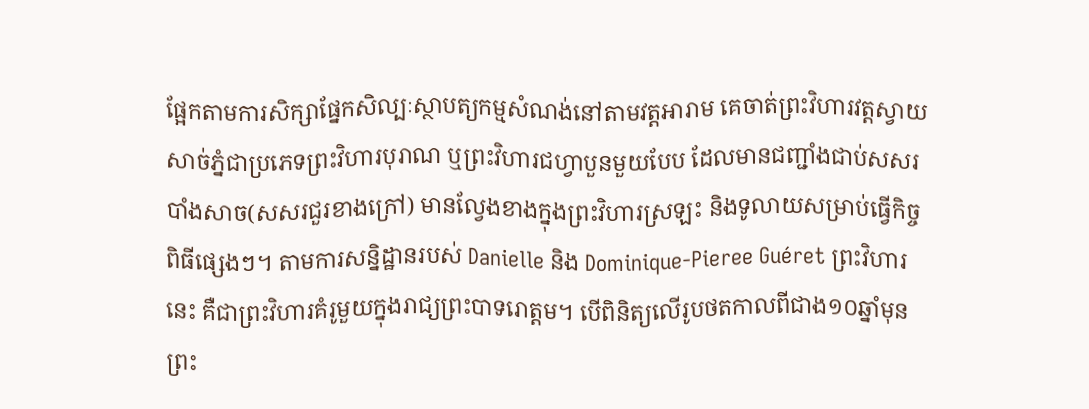ផ្អែកតាមការសិក្សាផ្នែកសិល្បៈស្ថាបត្យកម្មសំណង់នៅតាមវត្តអារាម គេចាត់ព្រះវិហារវត្តស្វាយសាច់ភ្នំជាប្រភេទព្រះវិហារបុរាណ ឬព្រះវិហារជហ្វាបួនមួយបែប ដែលមានជញ្ជាំងជាប់សសរបាំងសាច(សសរជួរខាងក្រៅ) មានល្វែងខាងក្នុងព្រះវិហារស្រឡះ និងទូលាយសម្រាប់ធ្វើកិច្ចពិធីផ្សេងៗ។ តាមការសន្និដ្ឋានរបស់ Danielle និង Dominique-Pieree Guéret ព្រះវិហារនេះ គឺជាព្រះវិហារគំរូមួយក្នុងរាជ្យព្រះបាទរោត្តម។ បើពិនិត្យលើរូបថតកាលពីជាង១០ឆ្នាំមុន ព្រះ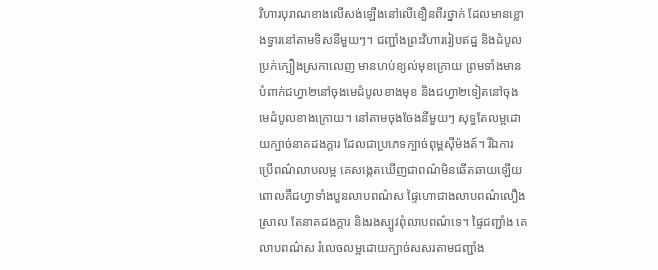វិហារបុរាណខាងលើសង់ឡើងនៅលើខឿនពីរថ្នាក់ ដែលមានខ្លោងទ្វារនៅតាមទិសនីមួយៗ។ ជញ្ជាំងព្រះវិហាររៀបឥដ្ឋ និងដំបូលប្រក់ក្បឿងស្រកាលេញ មានហប់ខ្យល់មុខក្រោយ ព្រមទាំងមានបំពាក់ជហ្វា២នៅចុងមេដំបូលខាងមុខ និងជហ្វា២ទៀតនៅចុងមេដំបូលខាងក្រោយ។ នៅតាមចុងចែងនីមួយៗ សុទ្ធតែលម្អដោយក្បាច់នាគដងក្តារ ដែលជាប្រភេទក្បាច់ពុម្ពស៊ីម៉ងត៍។ រីឯការប្រើពណ៌លាបលម្អ គេសង្កេតឃើញជាពណ៌មិនឆើតឆាយឡើយ ពោលគឺជហ្វាទាំងបួនលាបពណ៌ស ផ្ទៃហោជាងលាបពណ៌លឿងស្រាល តែនាគដងក្តារ និងរងស្បូវពុំលាបពណ៌ទេ។ ផ្ទៃជញ្ជាំង គេលាបពណ៌ស រំលេចលម្អដោយក្បាច់សសរតាមជញ្ជាំង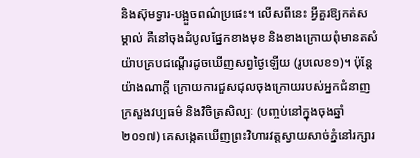និងស៊ុមទ្វារ-បង្អួចពណ៌ប្រផេះ។ លើសពីនេះ អ្វីគួរឱ្យកត់សម្គាល់ គឺនៅចុងដំបូលផ្នែកខាងមុខ និងខាងក្រោយពុំមានតសំយ៉ាបគ្របជណ្តើរដូចឃើញសព្វថ្ងៃឡើយ (រូបលេខ១)។ ប៉ុន្តែយ៉ាងណាក្តី ក្រោយការជួសជុលចុងក្រោយរបស់អ្នកជំនាញក្រសួងវប្បធម៌ និងវិចិត្រសិល្បៈ (បញ្ចប់នៅក្នុងចុងឆ្នាំ២០១៧) គេសង្កេតឃើញព្រះវិហារវត្តស្វាយសាច់ភ្នំនៅរក្សារ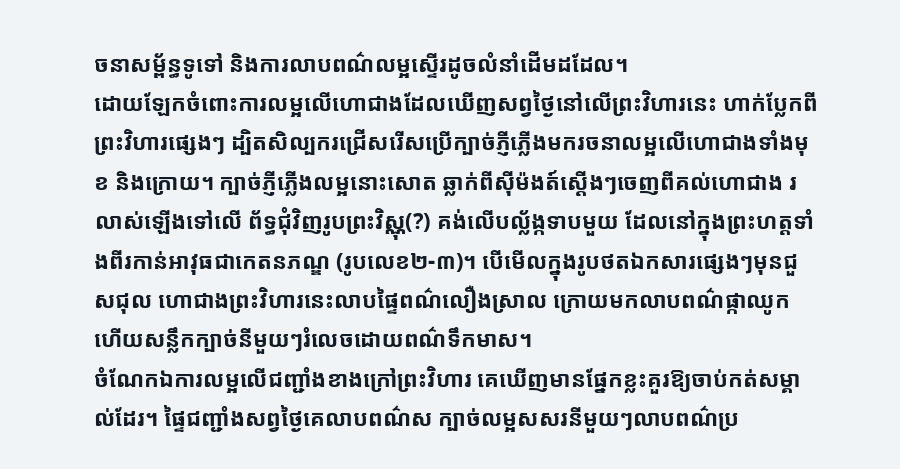ចនាសម្ព័ន្ធទូទៅ និងការលាបពណ៌លម្អស្ទើរដូចលំនាំដើមដដែល។
ដោយឡែកចំពោះការលម្អលើហោជាងដែលឃើញសព្វថ្ងៃនៅលើព្រះវិហារនេះ ហាក់ប្លែកពីព្រះវិហារផ្សេងៗ ដ្បិតសិល្បករជ្រើសរើសប្រើក្បាច់ភ្ញីភ្លើងមករចនាលម្អលើហោជាងទាំងមុខ និងក្រោយ។ ក្បាច់ភ្ញីភ្លើងលម្អនោះសោត ឆ្លាក់ពីស៊ីម៉ងត៍ស្តើងៗចេញពីគល់ហោជាង រលាស់ឡើងទៅលើ ព័ទ្ធជុំវិញរូបព្រះវិស្ណុ(?) គង់លើបល្ល័ង្កទាបមួយ ដែលនៅក្នុងព្រះហត្តទាំងពីរកាន់អាវុធជាកេតនភណ្ឌ (រូបលេខ២-៣)។ បើមើលក្នុងរូបថតឯកសារផ្សេងៗមុនជួសជុល ហោជាងព្រះវិហារនេះលាបផ្ទៃពណ៌លឿងស្រាល ក្រោយមកលាបពណ៌ផ្កាឈូក ហើយសន្លឹកក្បាច់នីមួយៗរំលេចដោយពណ៌ទឹកមាស។
ចំណែកឯការលម្អលើជញ្ជាំងខាងក្រៅព្រះវិហារ គេឃើញមានផ្នែកខ្លះគួរឱ្យចាប់កត់សម្គាល់ដែរ។ ផ្ទៃជញ្ជាំងសព្វថ្ងៃគេលាបពណ៌ស ក្បាច់លម្អសសរនីមួយៗលាបពណ៌ប្រ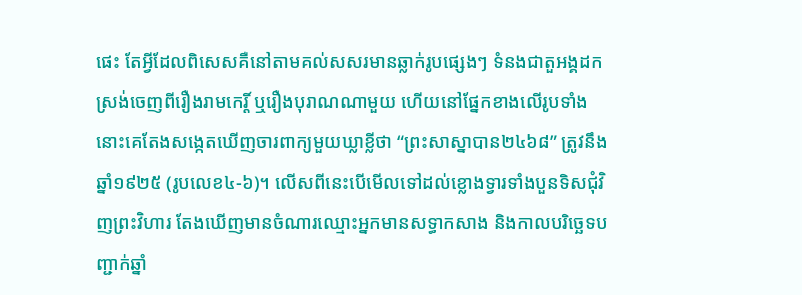ផេះ តែអ្វីដែលពិសេសគឺនៅតាមគល់សសរមានឆ្លាក់រូបផ្សេងៗ ទំនងជាតួអង្គដកស្រង់ចេញពីរឿងរាមកេរ្តិ៍ ឬរឿងបុរាណណាមួយ ហើយនៅផ្នែកខាងលើរូបទាំងនោះគេតែងសង្កេតឃើញចារពាក្យមួយឃ្លាខ្លីថា “ព្រះសាស្នាបាន២៤៦៨” ត្រូវនឹងឆ្នាំ១៩២៥ (រូបលេខ៤-៦)។ លើសពីនេះបើមើលទៅដល់ខ្លោងទ្វារទាំងបួនទិសជុំវិញព្រះវិហារ តែងឃើញមានចំណារឈ្មោះអ្នកមានសទ្ធាកសាង និងកាលបរិច្ឆេទបញ្ជាក់ឆ្នាំ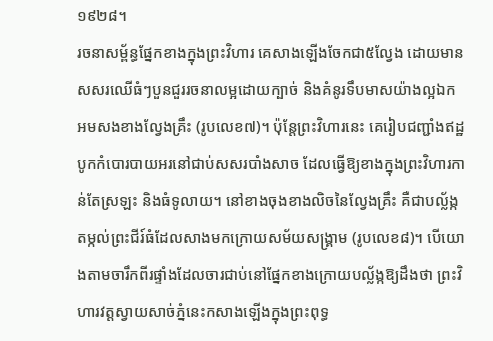១៩២៨។
រចនាសម្ព័ន្ធផ្នែកខាងក្នុងព្រះវិហារ គេសាងឡើងចែកជា៥ល្វែង ដោយមានសសរឈើធំៗបួនជួររចនាលម្អដោយក្បាច់ និងគំនូរទឹបមាសយ៉ាងល្អឯក អមសងខាងល្វែងគ្រឹះ (រូបលេខ៧)។ ប៉ុន្តែព្រះវិហារនេះ គេរៀបជញ្ជាំងឥដ្ឋបូកកំបោរបាយអរនៅជាប់សសរបាំងសាច ដែលធ្វើឱ្យខាងក្នុងព្រះវិហារកាន់តែស្រឡះ និងធំទូលាយ។ នៅខាងចុងខាងលិចនៃល្វែងគ្រឹះ គឺជាបល្ល័ង្កតម្កល់ព្រះជីរ៍ធំដែលសាងមកក្រោយសម័យសង្រ្គាម (រូបលេខ៨)។ បើយោងតាមចារឹកពីរផ្ទាំងដែលចារជាប់នៅផ្នែកខាងក្រោយបល្ល័ង្កឱ្យដឹងថា ព្រះវិហារវត្តស្វាយសាច់ភ្នំនេះកសាងឡើងក្នុងព្រះពុទ្ធ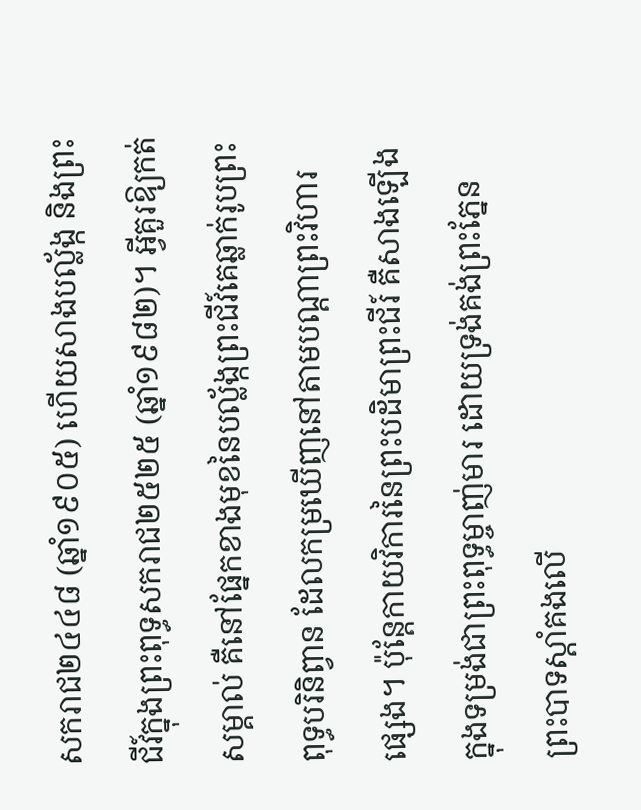សករាជ២៤៤៨ (ឆ្នាំ១៩០៥) ហើយសាងបល្ល័ង្ក និងព្រះជីវ៍ក្នុងព្រះពុទ្ធសករាជ២៥២៥ (ឆ្នាំ១៩៨២)។ អ្វីគួរឱ្យកត់សម្គាល់ គឺនៅផ្នែកខាងមុខនៃបល្ល័ង្កព្រះជីវ៍គេឆ្លាក់រូបព្រះពុទ្ធបរិនិព្វាន ដែលកម្រឃើញនៅតាមបណ្តាព្រះវិហារផ្សេង។ ប៉ុន្តែកាយវិការនៃព្រះបដិមាព្រះជីរ៍ គឺសាងឡើងក្នុងទម្រង់ជាព្រះពុទ្ធម្ចាញ់មារ ដោយទ្រង់គង់ព្រះភ្នែន ព្រះបាទស្តាំគងលើ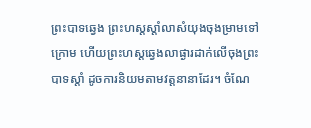ព្រះបាទឆ្វេង ព្រះហស្តស្តាំលាសំយុងចុងម្រាមទៅក្រោម ហើយព្រះហស្តឆ្វេងលាផ្ងារដាក់លើចុងព្រះបាទស្តាំ ដូចការនិយមតាមវត្តនានាដែរ។ ចំណែ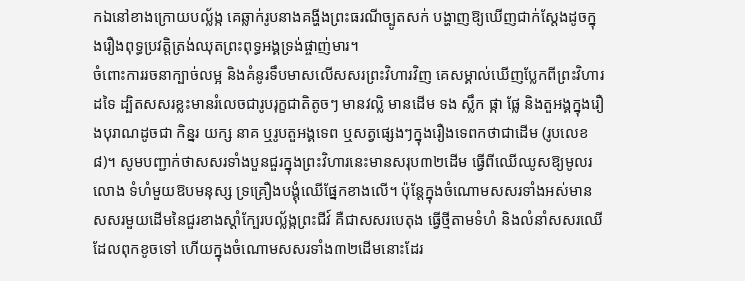កឯនៅខាងក្រោយបល្ល័ង្ក គេឆ្លាក់រូបនាងគង្ហីងព្រះធរណីច្បូតសក់ បង្ហាញឱ្យឃើញជាក់ស្តែងដូចក្នុងរឿងពុទ្ធប្រវត្តិត្រង់ឈុតព្រះពុទ្ធអង្គទ្រង់ផ្ចាញ់មារ។
ចំពោះការរចនាក្បាច់លម្អ និងគំនូរទឹបមាសលើសសរព្រះវិហារវិញ គេសម្គាល់ឃើញប្លែកពីព្រះវិហារដទៃ ដ្បិតសសរខ្លះមានរំលេចជារូបរុក្ខជាតិតូចៗ មានវល្លិ មានដើម ទង ស្លឹក ផ្កា ផ្លែ និងតួអង្គក្នុងរឿងបុរាណដូចជា កិន្នរ យក្ស នាគ ឬរូបតួអង្គទេព ឬសត្វផ្សេងៗក្នុងរឿងទេពកថាជាដើម (រូបលេខ៨)។ សូមបញ្ជាក់ថាសសរទាំងបួនជួរក្នុងព្រះវិហារនេះមានសរុប៣២ដើម ធ្វើពីឈើឈូសឱ្យមូលរលោង ទំហំមួយឱបមនុស្ស ទ្រគ្រឿងបង្គុំឈើផ្នែកខាងលើ។ ប៉ុន្តែក្នុងចំណោមសសរទាំងអស់មានសសរមួយដើមនៃជួរខាងស្តាំក្បែរបល្ល័ង្កព្រះជីវ៍ គឺជាសសរបេតុង ធ្វើថ្មីតាមទំហំ និងលំនាំសសរឈើដែលពុកខូចទៅ ហើយក្នុងចំណោមសសរទាំង៣២ដើមនោះដែរ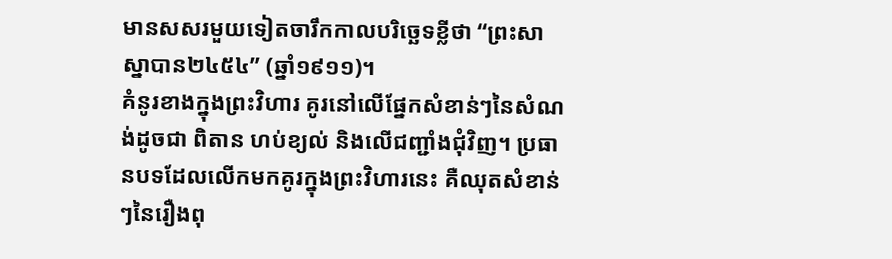មានសសរមួយទៀតចារឹកកាលបរិច្ឆេទខ្លីថា “ព្រះសាស្នាបាន២៤៥៤” (ឆ្នាំ១៩១១)។
គំនូរខាងក្នុងព្រះវិហារ គូរនៅលើផ្នែកសំខាន់ៗនៃសំណង់ដូចជា ពិតាន ហប់ខ្យល់ និងលើជញ្ជាំងជុំវិញ។ ប្រធានបទដែលលើកមកគូរក្នុងព្រះវិហារនេះ គឺឈុតសំខាន់ៗនៃរឿងពុ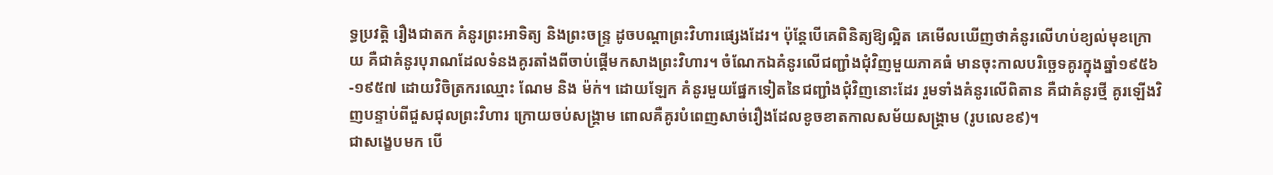ទ្ធប្រវត្តិ រឿងជាតក គំនូរព្រះអាទិត្យ និងព្រះចន្រ្ទ ដូចបណ្តាព្រះវិហារផ្សេងដែរ។ ប៉ុន្តែបើគេពិនិត្យឱ្យល្អិត គេមើលឃើញថាគំនូរលើហប់ខ្យល់មុខក្រោយ គឺជាគំនូរបុរាណដែលទំនងគូរតាំងពីចាប់ផ្តើមកសាងព្រះវិហារ។ ចំណែកឯគំនូរលើជញ្ជាំងជុំវិញមួយភាគធំ មានចុះកាលបរិច្ឆេទគូរក្នុងឆ្នាំ១៩៥៦-១៩៥៧ ដោយវិចិត្រករឈ្មោះ ណែម និង ម៉ក់។ ដោយឡែក គំនូរមួយផ្នែកទៀតនៃជញ្ជាំងជុំវិញនោះដែរ រួមទាំងគំនូរលើពិតាន គឺជាគំនូរថ្មី គូរឡើងវិញបន្ទាប់ពីជួសជុលព្រះវិហារ ក្រោយចប់សង្រ្គាម ពោលគឺគូរបំពេញសាច់រឿងដែលខូចខាតកាលសម័យសង្រ្គាម (រូបលេខ៩)។
ជាសង្ខេបមក បើ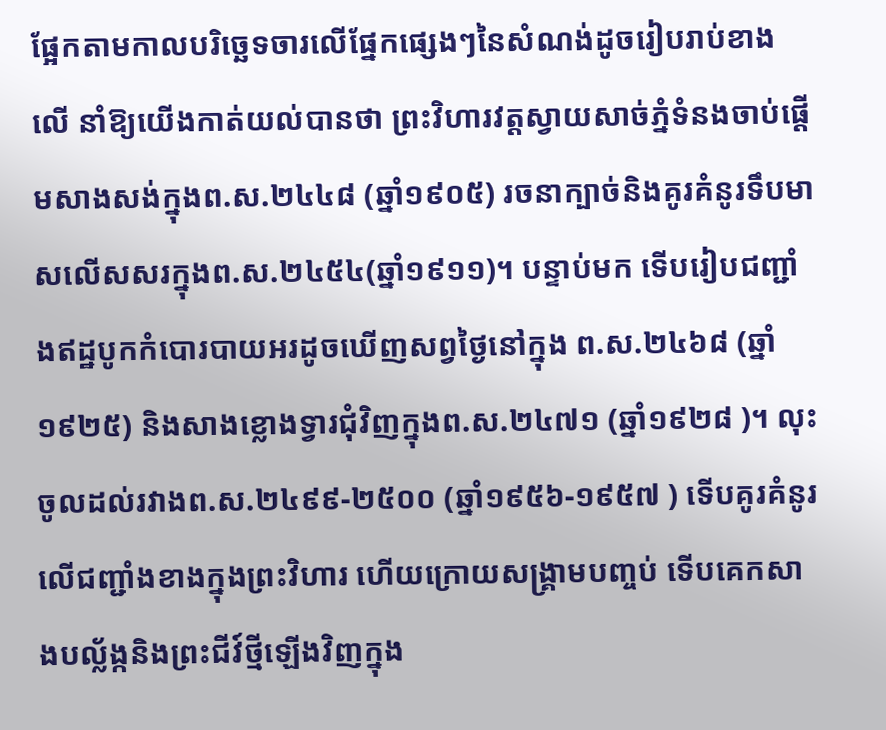ផ្អែកតាមកាលបរិច្ឆេទចារលើផ្នែកផ្សេងៗនៃសំណង់ដូចរៀបរាប់ខាងលើ នាំឱ្យយើងកាត់យល់បានថា ព្រះវិហារវត្តស្វាយសាច់ភ្នំទំនងចាប់ផ្តើមសាងសង់ក្នុងព.ស.២៤៤៨ (ឆ្នាំ១៩០៥) រចនាក្បាច់និងគូរគំនូរទឹបមាសលើសសរក្នុងព.ស.២៤៥៤(ឆ្នាំ១៩១១)។ បន្ទាប់មក ទើបរៀបជញ្ជាំងឥដ្ឋបូកកំបោរបាយអរដូចឃើញសព្វថ្ងៃនៅក្នុង ព.ស.២៤៦៨ (ឆ្នាំ១៩២៥) និងសាងខ្លោងទ្វារជុំវិញក្នុងព.ស.២៤៧១ (ឆ្នាំ១៩២៨ )។ លុះចូលដល់រវាងព.ស.២៤៩៩-២៥០០ (ឆ្នាំ១៩៥៦-១៩៥៧ ) ទើបគូរគំនូរលើជញ្ជាំងខាងក្នុងព្រះវិហារ ហើយក្រោយសង្រ្គាមបញ្ចប់ ទើបគេកសាងបល្ល័ង្កនិងព្រះជីវ៍ថ្មីឡើងវិញក្នុង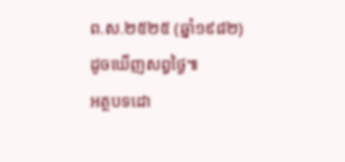ព.ស.២៥២៥ (ឆ្នាំ១៩៨២) ដូចឃើញសព្វថ្ងៃ៕
អត្ថបទដោ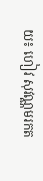យ៖ ហៀវ សុវណ្ណមរកត